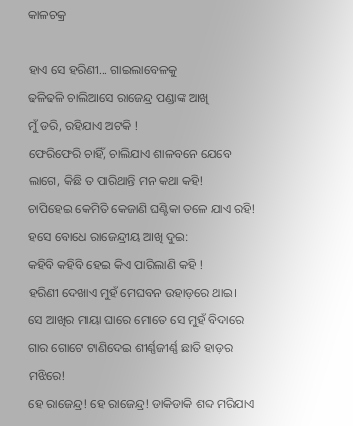କାଳଚକ୍ର

ହାଏ ସେ ହରିଣୀ... ଗାଇଲାବେଳକୁ
ଢଳିଢଳି ଚାଲିଆସେ ରାଜେନ୍ଦ୍ର ପଣ୍ଡାଙ୍କ ଆଖି
ମୁଁ ଡରି, ରହିଯାଏ ଅଟକି !
ଫେରିଫେରି ଚାହିଁ, ଚାଲିଯାଏ ଶାଳବନେ ଯେବେ
ଲାଗେ, କିଛି ତ ପାରିଥାନ୍ତି ମନ କଥା କହି!
ଚାପିହେଇ କେମିତି କେଜାଣି ଘଣ୍ଟିକା ତଳେ ଯାଏ ରହି!
ହସେ ବୋଧେ ରାଜେନ୍ଦ୍ରୀୟ ଆଖି ଦୁଇ:
କହିବି କହିବି ହେଇ କିଏ ପାରିଲାଣି କହି !
ହରିଣୀ ଦେଖାଏ ମୁହଁ ମେଘବନ ଉହାଡ଼ରେ ଥାଇ।
ସେ ଆଖିର ମାୟା ଘାରେ ମୋତେ ସେ ମୁହଁ ବିଦାରେ
ଗାର ଗୋଟେ ଟାଣିଦେଇ ଶୀର୍ଣ୍ଣଜୀର୍ଣ୍ଣ ଛାତି ହାଡ଼ର ମଝିରେ!
ହେ ରାଜେନ୍ଦ୍ର! ହେ ରାଜେନ୍ଦ୍ର! ଡାକିଡାକି ଶବ୍ଦ ମରିଯାଏ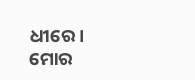ଧୀରେ।
ମୋର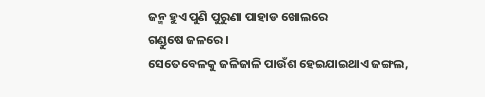ଜନ୍ମ ହୁଏ ପୁଣି ପୁରୁଣା ପାହାଡ ଖୋଲରେ
ଗଣ୍ଡୁଷେ ଜଳରେ।
ସେତେବେଳକୁ ଜଳିଜାଳି ପାଉଁଶ ହେଇଯାଇଥାଏ ଜଙ୍ଗଲ,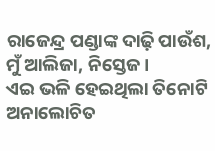ରାଜେନ୍ଦ୍ର ପଣ୍ଡାଙ୍କ ଦାଢ଼ି ପାଉଁଶ,
ମୁଁ ଆଲିଜା, ନିସ୍ତେଜ।
ଏଇ ଭଳି ହେଇଥିଲା ତିନୋଟି ଅନାଲୋଚିତ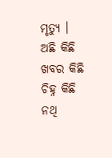ମୃତ୍ୟୁ ।
ଅଛି କିଛି ଖବର କିଛି ଚିହ୍ନ କିଛି ନଥି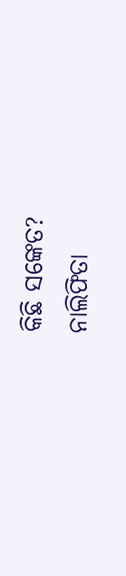କିଛି ସଙ୍କେତ?
ନାଲିଫିତା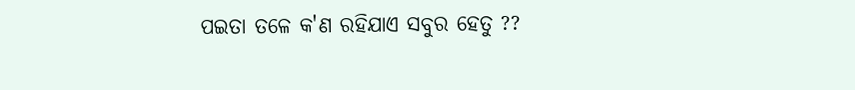ପଇତା ତଳେ କ'ଣ ରହିଯାଏ ସବୁର ହେତୁ ??